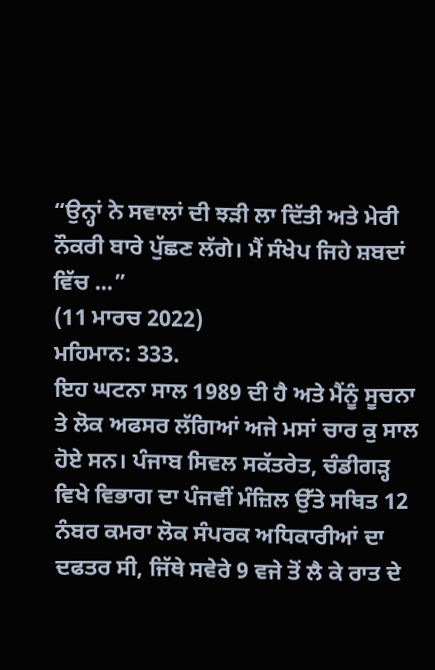“ਉਨ੍ਹਾਂ ਨੇ ਸਵਾਲਾਂ ਦੀ ਝੜੀ ਲਾ ਦਿੱਤੀ ਅਤੇ ਮੇਰੀ ਨੌਕਰੀ ਬਾਰੇ ਪੁੱਛਣ ਲੱਗੇ। ਮੈਂ ਸੰਖੇਪ ਜਿਹੇ ਸ਼ਬਦਾਂ ਵਿੱਚ ...”
(11 ਮਾਰਚ 2022)
ਮਹਿਮਾਨ: 333.
ਇਹ ਘਟਨਾ ਸਾਲ 1989 ਦੀ ਹੈ ਅਤੇ ਮੈਂਨੂੰ ਸੂਚਨਾ ਤੇ ਲੋਕ ਅਫਸਰ ਲੱਗਿਆਂ ਅਜੇ ਮਸਾਂ ਚਾਰ ਕੁ ਸਾਲ ਹੋਏ ਸਨ। ਪੰਜਾਬ ਸਿਵਲ ਸਕੱਤਰੇਤ, ਚੰਡੀਗੜ੍ਹ ਵਿਖੇ ਵਿਭਾਗ ਦਾ ਪੰਜਵੀਂ ਮੰਜ਼ਿਲ ਉੱਤੇ ਸਥਿਤ 12 ਨੰਬਰ ਕਮਰਾ ਲੋਕ ਸੰਪਰਕ ਅਧਿਕਾਰੀਆਂ ਦਾ ਦਫਤਰ ਸੀ, ਜਿੱਥੇ ਸਵੇਰੇ 9 ਵਜੇ ਤੋਂ ਲੈ ਕੇ ਰਾਤ ਦੇ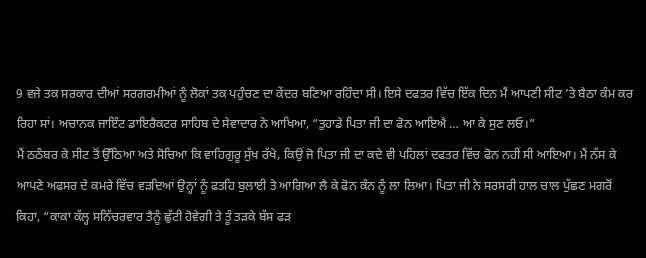9 ਵਜੇ ਤਕ ਸਰਕਾਰ ਦੀਆਂ ਸਰਗਰਮੀਆਂ ਨੂੰ ਲੋਕਾਂ ਤਕ ਪਹੁੰਚਣ ਦਾ ਕੇਂਦਰ ਬਣਿਆ ਰਹਿੰਦਾ ਸੀ। ਇਸੇ ਦਫਤਰ ਵਿੱਚ ਇੱਕ ਦਿਨ ਮੈਂ ਆਪਣੀ ਸੀਟ ’ਤੇ ਬੈਠਾ ਕੰਮ ਕਰ ਰਿਹਾ ਸਾਂ। ਅਚਾਨਕ ਜਾਇੰਟ ਡਾਇਰੈਕਟਰ ਸਾਹਿਬ ਦੇ ਸੇਵਾਦਾਰ ਨੇ ਆਖਿਆ, “ਤੁਹਾਡੇ ਪਿਤਾ ਜੀ ਦਾ ਫੋਨ ਆਇਐ … ਆ ਕੇ ਸੁਣ ਲਓ।”
ਮੈਂ ਠਠੰਬਰ ਕੇ ਸੀਟ ਤੋਂ ਉੱਠਿਆ ਅਤੇ ਸੋਚਿਆ ਕਿ ਵਾਹਿਗੁਰੂ ਸੁੱਖ ਰੱਖੇ, ਕਿਉਂ ਜੋ ਪਿਤਾ ਜੀ ਦਾ ਕਦੇ ਵੀ ਪਹਿਲਾਂ ਦਫਤਰ ਵਿੱਚ ਫੋਨ ਨਹੀਂ ਸੀ ਆਇਆ। ਮੈਂ ਨੱਸ ਕੇ ਆਪਣੇ ਅਫਸਰ ਦੇ ਕਮਰੇ ਵਿੱਚ ਵੜਦਿਆਂ ਉਨ੍ਹਾਂ ਨੂੰ ਫਤਹਿ ਬੁਲਾਈ ਤੇ ਆਗਿਆ ਲੈ ਕੇ ਫੋਨ ਕੰਨ ਨੂੰ ਲਾ ਲਿਆ। ਪਿਤਾ ਜੀ ਨੇ ਸਰਸਰੀ ਹਾਲ ਚਾਲ ਪੁੱਛਣ ਮਗਰੋਂ ਕਿਹਾ, “ਕਾਕਾ ਕੱਲ੍ਹ ਸਨਿੱਚਰਵਾਰ ਤੈਨੂੰ ਛੁੱਟੀ ਹੋਵੇਗੀ ਤੇ ਤੂੰ ਤੜਕੇ ਬੱਸ ਫੜ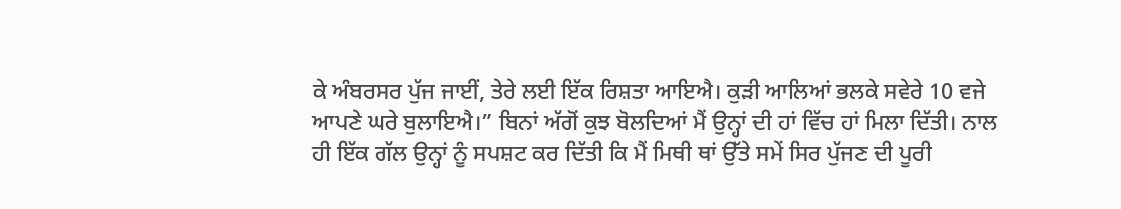ਕੇ ਅੰਬਰਸਰ ਪੁੱਜ ਜਾਈਂ, ਤੇਰੇ ਲਈ ਇੱਕ ਰਿਸ਼ਤਾ ਆਇਐ। ਕੁੜੀ ਆਲਿਆਂ ਭਲਕੇ ਸਵੇਰੇ 10 ਵਜੇ ਆਪਣੇ ਘਰੇ ਬੁਲਾਇਐ।” ਬਿਨਾਂ ਅੱਗੋਂ ਕੁਝ ਬੋਲਦਿਆਂ ਮੈਂ ਉਨ੍ਹਾਂ ਦੀ ਹਾਂ ਵਿੱਚ ਹਾਂ ਮਿਲਾ ਦਿੱਤੀ। ਨਾਲ ਹੀ ਇੱਕ ਗੱਲ ਉਨ੍ਹਾਂ ਨੂੰ ਸਪਸ਼ਟ ਕਰ ਦਿੱਤੀ ਕਿ ਮੈਂ ਮਿਥੀ ਥਾਂ ਉੱਤੇ ਸਮੇਂ ਸਿਰ ਪੁੱਜਣ ਦੀ ਪੂਰੀ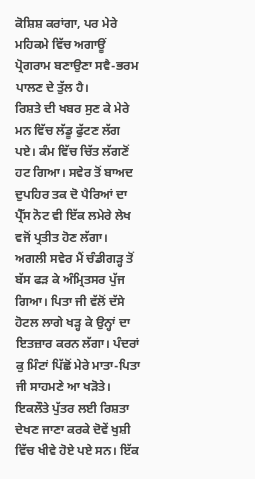ਕੋਸ਼ਿਸ਼ ਕਰਾਂਗਾ, ਪਰ ਮੇਰੇ ਮਹਿਕਮੇ ਵਿੱਚ ਅਗਾਊਂ ਪ੍ਰੋਗਰਾਮ ਬਣਾਉਣਾ ਸਵੈ-ਭਰਮ ਪਾਲਣ ਦੇ ਤੁੱਲ ਹੈ।
ਰਿਸ਼ਤੇ ਦੀ ਖਬਰ ਸੁਣ ਕੇ ਮੇਰੇ ਮਨ ਵਿੱਚ ਲੱਡੂ ਫੁੱਟਣ ਲੱਗ ਪਏ। ਕੰਮ ਵਿੱਚ ਚਿੱਤ ਲੱਗਣੋਂ ਹਟ ਗਿਆ। ਸਵੇਰ ਤੋਂ ਬਾਅਦ ਦੁਪਹਿਰ ਤਕ ਦੋ ਪੈਰਿਆਂ ਦਾ ਪ੍ਰੈੱਸ ਨੋਟ ਵੀ ਇੱਕ ਲਮੇਰੇ ਲੇਖ ਵਜੋਂ ਪ੍ਰਤੀਤ ਹੋਣ ਲੱਗਾ।
ਅਗਲੀ ਸਵੇਰ ਮੈਂ ਚੰਡੀਗੜ੍ਹ ਤੋਂ ਬੱਸ ਫੜ ਕੇ ਅੰਮ੍ਰਿਤਸਰ ਪੁੱਜ ਗਿਆ। ਪਿਤਾ ਜੀ ਵੱਲੋਂ ਦੱਸੇ ਹੋਟਲ ਲਾਗੇ ਖੜ੍ਹ ਕੇ ਉਨ੍ਹਾਂ ਦਾ ਇਤਜ਼ਾਰ ਕਰਨ ਲੱਗਾ। ਪੰਦਰਾਂ ਕੁ ਮਿੰਟਾਂ ਪਿੱਛੋਂ ਮੇਰੇ ਮਾਤਾ-ਪਿਤਾ ਜੀ ਸਾਹਮਣੇ ਆ ਖੜੋਤੇ। ਇਕਲੌਤੇ ਪੁੱਤਰ ਲਈ ਰਿਸ਼ਤਾ ਦੇਖਣ ਜਾਣਾ ਕਰਕੇ ਦੋਵੇਂ ਖੁਸ਼ੀ ਵਿੱਚ ਖੀਵੇ ਹੋਏ ਪਏ ਸਨ। ਇੱਕ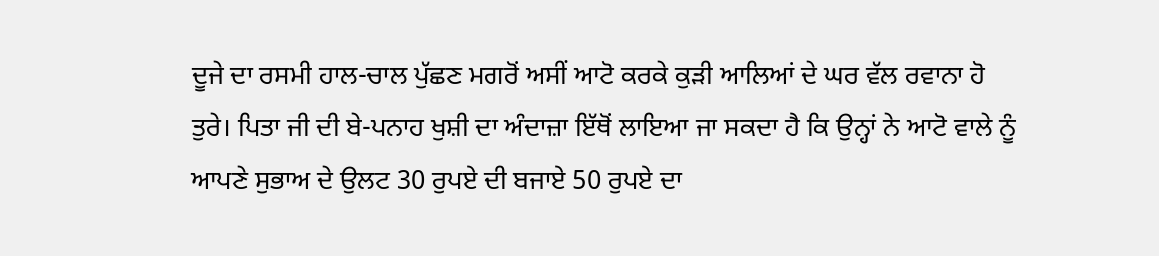ਦੂਜੇ ਦਾ ਰਸਮੀ ਹਾਲ-ਚਾਲ ਪੁੱਛਣ ਮਗਰੋਂ ਅਸੀਂ ਆਟੋ ਕਰਕੇ ਕੁੜੀ ਆਲਿਆਂ ਦੇ ਘਰ ਵੱਲ ਰਵਾਨਾ ਹੋ ਤੁਰੇ। ਪਿਤਾ ਜੀ ਦੀ ਬੇ-ਪਨਾਹ ਖੁਸ਼ੀ ਦਾ ਅੰਦਾਜ਼ਾ ਇੱਥੋਂ ਲਾਇਆ ਜਾ ਸਕਦਾ ਹੈ ਕਿ ਉਨ੍ਹਾਂ ਨੇ ਆਟੋ ਵਾਲੇ ਨੂੰ ਆਪਣੇ ਸੁਭਾਅ ਦੇ ਉਲਟ 30 ਰੁਪਏ ਦੀ ਬਜਾਏ 50 ਰੁਪਏ ਦਾ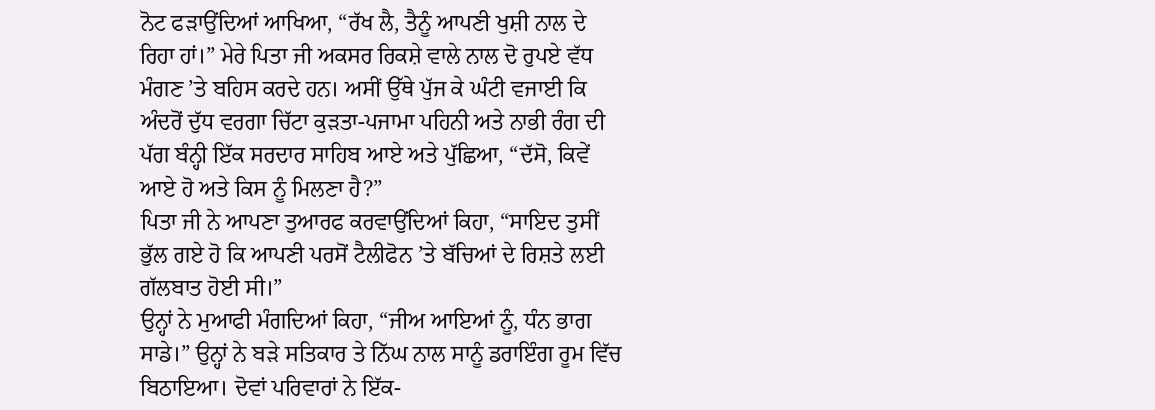ਨੋਟ ਫੜਾਉਂਦਿਆਂ ਆਖਿਆ, “ਰੱਖ ਲੈ, ਤੈਨੂੰ ਆਪਣੀ ਖੁਸ਼ੀ ਨਾਲ ਦੇ ਰਿਹਾ ਹਾਂ।” ਮੇਰੇ ਪਿਤਾ ਜੀ ਅਕਸਰ ਰਿਕਸ਼ੇ ਵਾਲੇ ਨਾਲ ਦੋ ਰੁਪਏ ਵੱਧ ਮੰਗਣ ’ਤੇ ਬਹਿਸ ਕਰਦੇ ਹਨ। ਅਸੀਂ ਉੱਥੇ ਪੁੱਜ ਕੇ ਘੰਟੀ ਵਜਾਈ ਕਿ ਅੰਦਰੋਂ ਦੁੱਧ ਵਰਗਾ ਚਿੱਟਾ ਕੁੜਤਾ-ਪਜਾਮਾ ਪਹਿਨੀ ਅਤੇ ਨਾਭੀ ਰੰਗ ਦੀ ਪੱਗ ਬੰਨ੍ਹੀ ਇੱਕ ਸਰਦਾਰ ਸਾਹਿਬ ਆਏ ਅਤੇ ਪੁੱਛਿਆ, “ਦੱਸੋ, ਕਿਵੇਂ ਆਏ ਹੋ ਅਤੇ ਕਿਸ ਨੂੰ ਮਿਲਣਾ ਹੈ?”
ਪਿਤਾ ਜੀ ਨੇ ਆਪਣਾ ਤੁਆਰਫ ਕਰਵਾਉਂਦਿਆਂ ਕਿਹਾ, “ਸਾਇਦ ਤੁਸੀਂ ਭੁੱਲ ਗਏ ਹੋ ਕਿ ਆਪਣੀ ਪਰਸੋਂ ਟੈਲੀਫੋਨ ’ਤੇ ਬੱਚਿਆਂ ਦੇ ਰਿਸ਼ਤੇ ਲਈ ਗੱਲਬਾਤ ਹੋਈ ਸੀ।”
ਉਨ੍ਹਾਂ ਨੇ ਮੁਆਫੀ ਮੰਗਦਿਆਂ ਕਿਹਾ, “ਜੀਅ ਆਇਆਂ ਨੂੰ, ਧੰਨ ਭਾਗ ਸਾਡੇ।” ਉਨ੍ਹਾਂ ਨੇ ਬੜੇ ਸਤਿਕਾਰ ਤੇ ਨਿੱਘ ਨਾਲ ਸਾਨੂੰ ਡਰਾਇੰਗ ਰੂਮ ਵਿੱਚ ਬਿਠਾਇਆ। ਦੋਵਾਂ ਪਰਿਵਾਰਾਂ ਨੇ ਇੱਕ-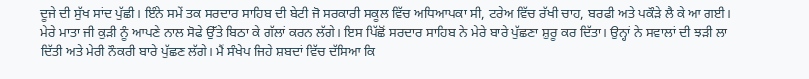ਦੂਜੇ ਦੀ ਸੁੱਖ ਸਾਂਦ ਪੁੱਛੀ। ਇੰਨੇ ਸਮੇਂ ਤਕ ਸਰਦਾਰ ਸਾਹਿਬ ਦੀ ਬੇਟੀ ਜੋ ਸਰਕਾਰੀ ਸਕੂਲ ਵਿੱਚ ਅਧਿਆਪਕਾ ਸੀ, ਟਰੇਅ ਵਿੱਚ ਰੱਖੀ ਚਾਹ, ਬਰਫੀ ਅਤੇ ਪਕੌੜੇ ਲੈ ਕੇ ਆ ਗਈ। ਮੇਰੇ ਮਾਤਾ ਜੀ ਕੁੜੀ ਨੂੰ ਆਪਣੇ ਨਾਲ ਸੋਫੇ ਉੱਤੇ ਬਿਠਾ ਕੇ ਗੱਲਾਂ ਕਰਨ ਲੱਗੇ। ਇਸ ਪਿੱਛੋਂ ਸਰਦਾਰ ਸਾਹਿਬ ਨੇ ਮੇਰੇ ਬਾਰੇ ਪੁੱਛਣਾ ਸ਼ੁਰੂ ਕਰ ਦਿੱਤਾ। ਉਨ੍ਹਾਂ ਨੇ ਸਵਾਲਾਂ ਦੀ ਝੜੀ ਲਾ ਦਿੱਤੀ ਅਤੇ ਮੇਰੀ ਨੌਕਰੀ ਬਾਰੇ ਪੁੱਛਣ ਲੱਗੇ। ਮੈਂ ਸੰਖੇਪ ਜਿਹੇ ਸ਼ਬਦਾਂ ਵਿੱਚ ਦੱਸਿਆ ਕਿ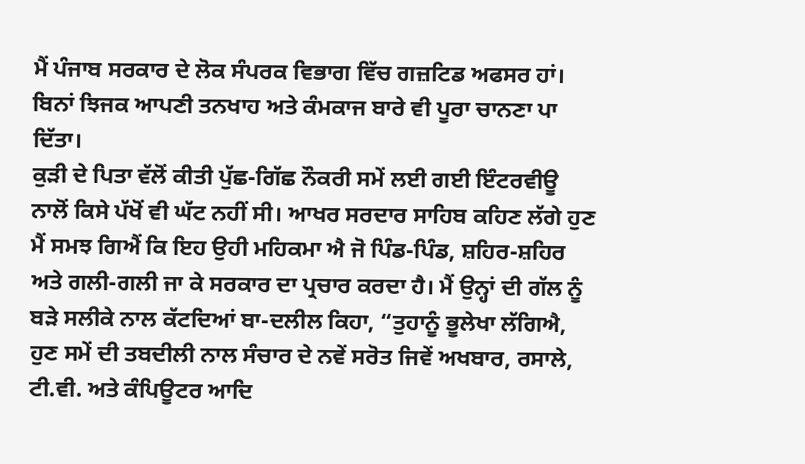ਮੈਂ ਪੰਜਾਬ ਸਰਕਾਰ ਦੇ ਲੋਕ ਸੰਪਰਕ ਵਿਭਾਗ ਵਿੱਚ ਗਜ਼ਟਿਡ ਅਫਸਰ ਹਾਂ। ਬਿਨਾਂ ਝਿਜਕ ਆਪਣੀ ਤਨਖਾਹ ਅਤੇ ਕੰਮਕਾਜ ਬਾਰੇ ਵੀ ਪੂਰਾ ਚਾਨਣਾ ਪਾ ਦਿੱਤਾ।
ਕੁੜੀ ਦੇ ਪਿਤਾ ਵੱਲੋਂ ਕੀਤੀ ਪੁੱਛ-ਗਿੱਛ ਨੌਕਰੀ ਸਮੇਂ ਲਈ ਗਈ ਇੰਟਰਵੀਊ ਨਾਲੋਂ ਕਿਸੇ ਪੱਖੋਂ ਵੀ ਘੱਟ ਨਹੀਂ ਸੀ। ਆਖਰ ਸਰਦਾਰ ਸਾਹਿਬ ਕਹਿਣ ਲੱਗੇ ਹੁਣ ਮੈਂ ਸਮਝ ਗਿਐਂ ਕਿ ਇਹ ਉਹੀ ਮਹਿਕਮਾ ਐ ਜੋ ਪਿੰਡ-ਪਿੰਡ, ਸ਼ਹਿਰ-ਸ਼ਹਿਰ ਅਤੇ ਗਲੀ-ਗਲੀ ਜਾ ਕੇ ਸਰਕਾਰ ਦਾ ਪ੍ਰਚਾਰ ਕਰਦਾ ਹੈ। ਮੈਂ ਉਨ੍ਹਾਂ ਦੀ ਗੱਲ ਨੂੰ ਬੜੇ ਸਲੀਕੇ ਨਾਲ ਕੱਟਦਿਆਂ ਬਾ-ਦਲੀਲ ਕਿਹਾ, “ਤੁਹਾਨੂੰ ਭੂਲੇਖਾ ਲੱਗਿਐ, ਹੁਣ ਸਮੇਂ ਦੀ ਤਬਦੀਲੀ ਨਾਲ ਸੰਚਾਰ ਦੇ ਨਵੇਂ ਸਰੋਤ ਜਿਵੇਂ ਅਖਬਾਰ, ਰਸਾਲੇ, ਟੀ.ਵੀ. ਅਤੇ ਕੰਪਿਊਟਰ ਆਦਿ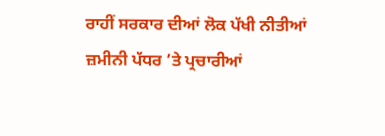ਰਾਹੀਂ ਸਰਕਾਰ ਦੀਆਂ ਲੋਕ ਪੱਖੀ ਨੀਤੀਆਂ ਜ਼ਮੀਨੀ ਪੱਧਰ ’ਤੇ ਪ੍ਰਚਾਰੀਆਂ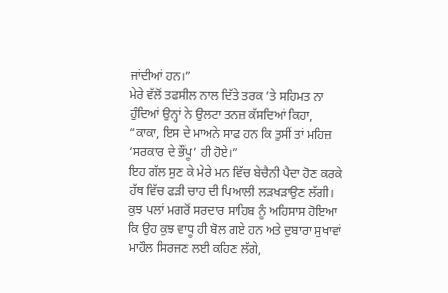ਜਾਂਦੀਆਂ ਹਨ।”
ਮੇਰੇ ਵੱਲੋਂ ਤਫਸੀਲ ਨਾਲ ਦਿੱਤੇ ਤਰਕ ’ਤੇ ਸਹਿਮਤ ਨਾ ਹੁੰਦਿਆਂ ਉਨ੍ਹਾਂ ਨੇ ਉਲਟਾ ਤਨਜ਼ ਕੱਸਦਿਆਂ ਕਿਹਾ, “ਕਾਕਾ, ਇਸ ਦੇ ਮਾਅਨੇ ਸਾਫ ਹਨ ਕਿ ਤੁਸੀਂ ਤਾਂ ਮਹਿਜ਼ ‘ਸਰਕਾਰ ਦੇ ਭੌਂਪੂ’ ਹੀ ਹੋਏ।”
ਇਹ ਗੱਲ ਸੁਣ ਕੇ ਮੇਰੇ ਮਨ ਵਿੱਚ ਬੇਚੈਨੀ ਪੈਦਾ ਹੋਣ ਕਰਕੇ ਹੱਥ ਵਿੱਚ ਫੜੀ ਚਾਹ ਦੀ ਪਿਆਲੀ ਲੜਖੜਾਉਣ ਲੱਗੀ। ਕੁਝ ਪਲਾਂ ਮਗਰੋਂ ਸਰਦਾਰ ਸਾਹਿਬ ਨੂੰ ਅਹਿਸਾਸ ਹੋਇਆ ਕਿ ਉਹ ਕੁਝ ਵਾਧੂ ਹੀ ਬੋਲ ਗਏ ਹਨ ਅਤੇ ਦੁਬਾਰਾ ਸੁਖਾਵਾਂ ਮਾਹੌਲ ਸਿਰਜਣ ਲਈ ਕਹਿਣ ਲੱਗੇ,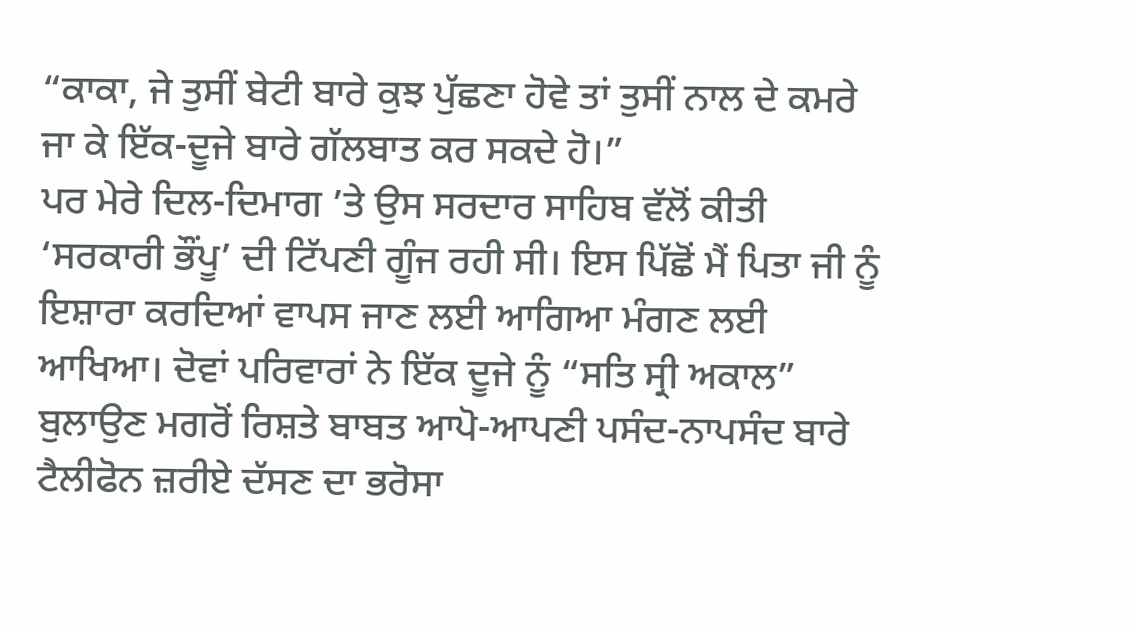“ਕਾਕਾ, ਜੇ ਤੁਸੀਂ ਬੇਟੀ ਬਾਰੇ ਕੁਝ ਪੁੱਛਣਾ ਹੋਵੇ ਤਾਂ ਤੁਸੀਂ ਨਾਲ ਦੇ ਕਮਰੇ ਜਾ ਕੇ ਇੱਕ-ਦੂਜੇ ਬਾਰੇ ਗੱਲਬਾਤ ਕਰ ਸਕਦੇ ਹੋ।”
ਪਰ ਮੇਰੇ ਦਿਲ-ਦਿਮਾਗ ’ਤੇ ਉਸ ਸਰਦਾਰ ਸਾਹਿਬ ਵੱਲੋਂ ਕੀਤੀ ‘ਸਰਕਾਰੀ ਭੌਂਪੂ’ ਦੀ ਟਿੱਪਣੀ ਗੂੰਜ ਰਹੀ ਸੀ। ਇਸ ਪਿੱਛੋਂ ਮੈਂ ਪਿਤਾ ਜੀ ਨੂੰ ਇਸ਼ਾਰਾ ਕਰਦਿਆਂ ਵਾਪਸ ਜਾਣ ਲਈ ਆਗਿਆ ਮੰਗਣ ਲਈ ਆਖਿਆ। ਦੋਵਾਂ ਪਰਿਵਾਰਾਂ ਨੇ ਇੱਕ ਦੂਜੇ ਨੂੰ “ਸਤਿ ਸ੍ਰੀ ਅਕਾਲ” ਬੁਲਾਉਣ ਮਗਰੋਂ ਰਿਸ਼ਤੇ ਬਾਬਤ ਆਪੋ-ਆਪਣੀ ਪਸੰਦ-ਨਾਪਸੰਦ ਬਾਰੇ ਟੈਲੀਫੋਨ ਜ਼ਰੀਏ ਦੱਸਣ ਦਾ ਭਰੋਸਾ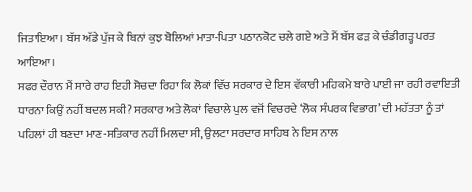ਜਿਤਾਇਆ। ਬੱਸ ਅੱਡੇ ਪੁੱਜ ਕੇ ਬਿਨਾਂ ਕੁਝ ਬੋਲਿਆਂ ਮਾਤਾ-ਪਿਤਾ ਪਠਾਨਕੋਟ ਚਲੇ ਗਏ ਅਤੇ ਮੈਂ ਬੱਸ ਫੜ ਕੇ ਚੰਡੀਗੜ੍ਹ ਪਰਤ ਆਇਆ।
ਸਫਰ ਦੌਰਾਨ ਮੈਂ ਸਾਰੇ ਰਾਹ ਇਹੀ ਸੋਚਦਾ ਰਿਹਾ ਕਿ ਲੋਕਾਂ ਵਿੱਚ ਸਰਕਾਰ ਦੇ ਇਸ ਵੱਕਾਰੀ ਮਹਿਕਮੇ ਬਾਰੇ ਪਾਈ ਜਾ ਰਹੀ ਰਵਾਇਤੀ ਧਾਰਨਾ ਕਿਉਂ ਨਹੀਂ ਬਦਲ ਸਕੀ? ਸਰਕਾਰ ਅਤੇ ਲੋਕਾਂ ਵਿਚਾਲੇ ਪੁਲ ਵਜੋਂ ਵਿਚਰਦੇ ‘ਲੋਕ ਸੰਪਰਕ ਵਿਭਾਗ’ ਦੀ ਮਹੱਤਤਾ ਨੂੰ ਤਾਂ ਪਹਿਲਾਂ ਹੀ ਬਣਦਾ ਮਾਣ-ਸਤਿਕਾਰ ਨਹੀਂ ਮਿਲਦਾ ਸੀ, ਉਲਟਾ ਸਰਦਾਰ ਸਾਹਿਬ ਨੇ ਇਸ ਨਾਲ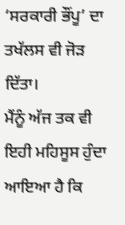‘ਸਰਕਾਰੀ ਭੌਂਪੂ’ ਦਾ ਤਖੱਲਸ ਵੀ ਜੋੜ ਦਿੱਤਾ।
ਮੈਂਨੂੰ ਅੱਜ ਤਕ ਵੀ ਇਹੀ ਮਹਿਸੂਸ ਹੁੰਦਾ ਆਇਆ ਹੈ ਕਿ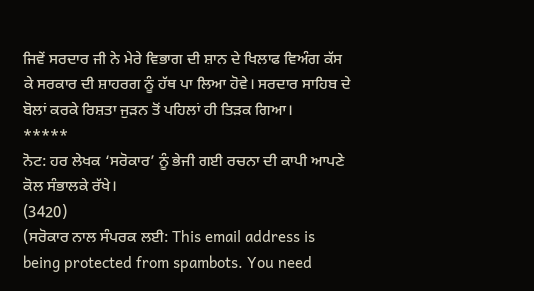ਜਿਵੇਂ ਸਰਦਾਰ ਜੀ ਨੇ ਮੇਰੇ ਵਿਭਾਗ ਦੀ ਸ਼ਾਨ ਦੇ ਖਿਲਾਫ ਵਿਅੰਗ ਕੱਸ ਕੇ ਸਰਕਾਰ ਦੀ ਸ਼ਾਹਰਗ ਨੂੰ ਹੱਥ ਪਾ ਲਿਆ ਹੋਵੇ। ਸਰਦਾਰ ਸਾਹਿਬ ਦੇ ਬੋਲਾਂ ਕਰਕੇ ਰਿਸ਼ਤਾ ਜੁੜਨ ਤੋਂ ਪਹਿਲਾਂ ਹੀ ਤਿੜਕ ਗਿਆ।
*****
ਨੋਟ: ਹਰ ਲੇਖਕ ‘ਸਰੋਕਾਰ’ ਨੂੰ ਭੇਜੀ ਗਈ ਰਚਨਾ ਦੀ ਕਾਪੀ ਆਪਣੇ ਕੋਲ ਸੰਭਾਲਕੇ ਰੱਖੇ।
(3420)
(ਸਰੋਕਾਰ ਨਾਲ ਸੰਪਰਕ ਲਈ: This email address is being protected from spambots. You need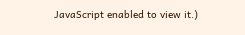JavaScript enabled to view it.)